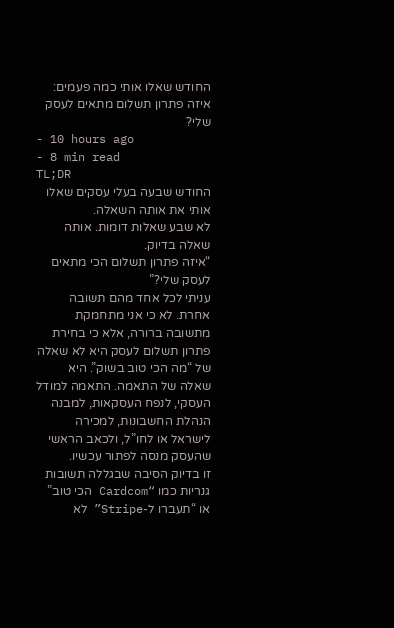החודש שאלו אותי כמה פעמים: איזה פתרון תשלום מתאים לעסק שלי?
- 10 hours ago
- 8 min read
TL;DR
החודש שבעה בעלי עסקים שאלו אותי את אותה השאלה.
לא שבע שאלות דומות. אותה שאלה בדיוק.
“איזה פתרון תשלום הכי מתאים לעסק שלי?”
עניתי לכל אחד מהם תשובה אחרת. לא כי אני מתחמקת מתשובה ברורה, אלא כי בחירת פתרון תשלום לעסק היא לא שאלה של “מה הכי טוב בשוק”. היא שאלה של התאמה. התאמה למודל העסקי, לנפח העסקאות, למבנה הנהלת החשבונות, למכירה לישראל או לחו”ל, ולכאב הראשי שהעסק מנסה לפתור עכשיו.
זו בדיוק הסיבה שבגללה תשובות גנריות כמו “Cardcom הכי טוב” או “תעברו ל-Stripe” לא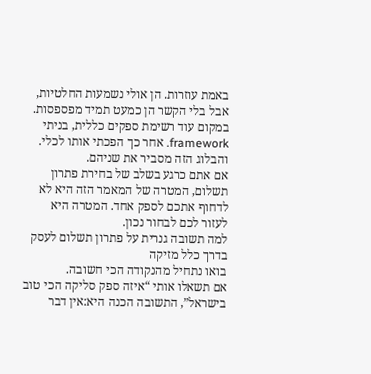באמת עוזרות. הן אולי נשמעות החלטיות, אבל בלי הקשר הן כמעט תמיד מפספסות.
במקום עוד רשימת ספקים כללית, בניתי framework. אחר כך הפכתי אותו לכלי. והבלוג הזה מסביר את שניהם.
אם אתם כרגע בשלב של בחירת פתרון תשלום, המטרה של המאמר הזה היא לא לדחוף אתכם לספק אחד. המטרה היא לעזור לכם לבחור נכון.
למה תשובה גנרית על פתרון תשלום לעסק בדרך כלל מזיקה
בואו נתחיל מהנקודה הכי חשובה.
אם תשאלו אותי “איזה ספק סליקה הכי טוב בישראל”, התשובה הכנה היא:אין דבר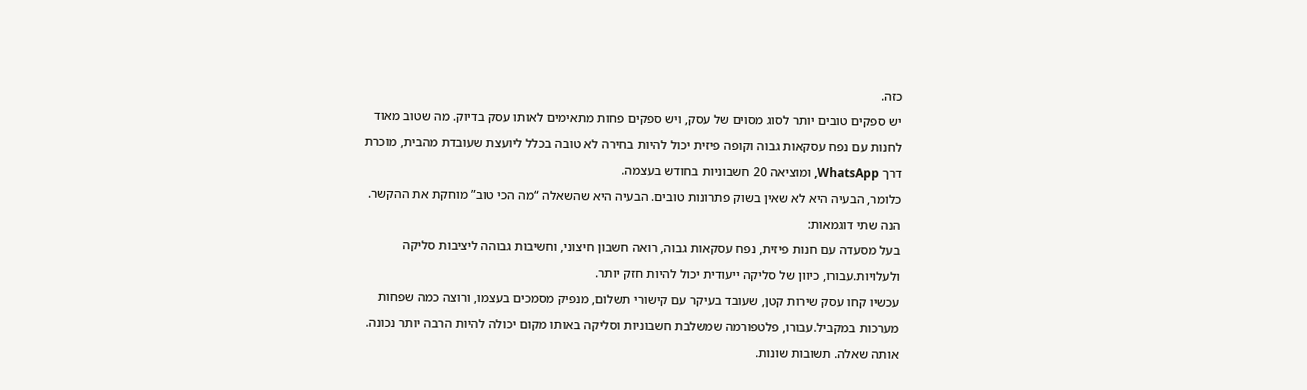כזה.
יש ספקים טובים יותר לסוג מסוים של עסק, ויש ספקים פחות מתאימים לאותו עסק בדיוק. מה שטוב מאוד לחנות עם נפח עסקאות גבוה וקופה פיזית יכול להיות בחירה לא טובה בכלל ליועצת שעובדת מהבית, מוכרת דרך WhatsApp, ומוציאה 20 חשבוניות בחודש בעצמה.
כלומר, הבעיה היא לא שאין בשוק פתרונות טובים. הבעיה היא שהשאלה “מה הכי טוב” מוחקת את ההקשר.
הנה שתי דוגמאות:
בעל מסעדה עם חנות פיזית, נפח עסקאות גבוה, רואה חשבון חיצוני, וחשיבות גבוהה ליציבות סליקה ולעלויות.עבורו, כיוון של סליקה ייעודית יכול להיות חזק יותר.
עכשיו קחו עסק שירות קטן, שעובד בעיקר עם קישורי תשלום, מנפיק מסמכים בעצמו, ורוצה כמה שפחות מערכות במקביל.עבורו, פלטפורמה שמשלבת חשבוניות וסליקה באותו מקום יכולה להיות הרבה יותר נכונה.
אותה שאלה. תשובות שונות.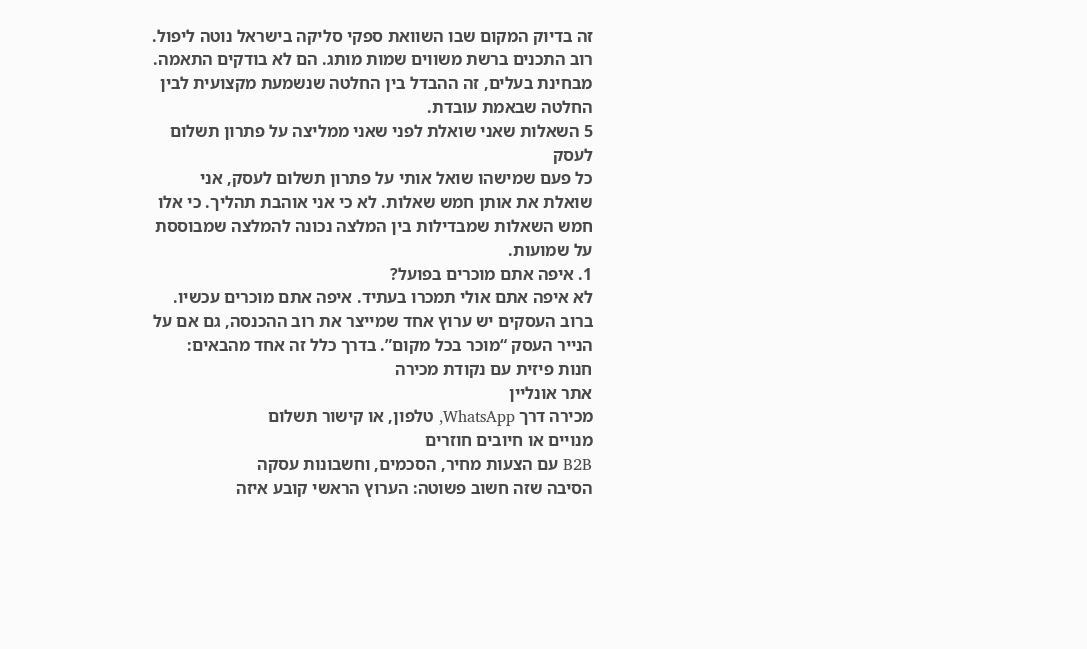זה בדיוק המקום שבו השוואת ספקי סליקה בישראל נוטה ליפול. רוב התכנים ברשת משווים שמות מותג. הם לא בודקים התאמה. מבחינת בעלים, זה ההבדל בין החלטה שנשמעת מקצועית לבין החלטה שבאמת עובדת.
5 השאלות שאני שואלת לפני שאני ממליצה על פתרון תשלום לעסק
כל פעם שמישהו שואל אותי על פתרון תשלום לעסק, אני שואלת את אותן חמש שאלות. לא כי אני אוהבת תהליך. כי אלו חמש השאלות שמבדילות בין המלצה נכונה להמלצה שמבוססת על שמועות.
1. איפה אתם מוכרים בפועל?
לא איפה אתם אולי תמכרו בעתיד. איפה אתם מוכרים עכשיו.
ברוב העסקים יש ערוץ אחד שמייצר את רוב ההכנסה, גם אם על הנייר העסק “מוכר בכל מקום”. בדרך כלל זה אחד מהבאים:
חנות פיזית עם נקודת מכירה
אתר אונליין
מכירה דרך WhatsApp, טלפון, או קישור תשלום
מנויים או חיובים חוזרים
B2B עם הצעות מחיר, הסכמים, וחשבונות עסקה
הסיבה שזה חשוב פשוטה: הערוץ הראשי קובע איזה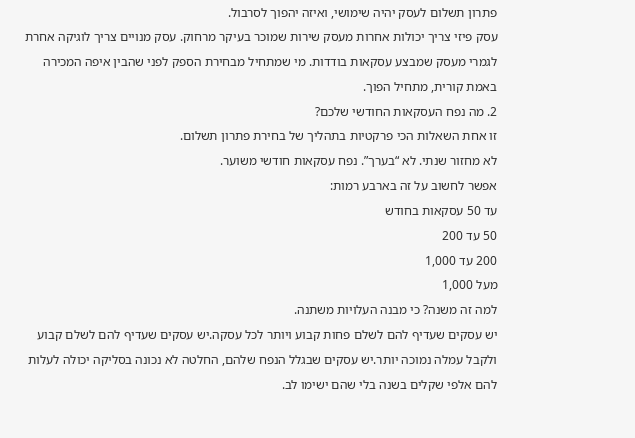פתרון תשלום לעסק יהיה שימושי, ואיזה יהפוך לסרבול.
עסק פיזי צריך יכולות אחרות מעסק שירות שמוכר בעיקר מרחוק. עסק מנויים צריך לוגיקה אחרת לגמרי מעסק שמבצע עסקאות בודדות. מי שמתחיל מבחירת הספק לפני שהבין איפה המכירה באמת קורית, מתחיל הפוך.
2. מה נפח העסקאות החודשי שלכם?
זו אחת השאלות הכי פרקטיות בתהליך של בחירת פתרון תשלום.
לא מחזור שנתי. לא “בערך”. נפח עסקאות חודשי משוער.
אפשר לחשוב על זה בארבע רמות:
עד 50 עסקאות בחודש
50 עד 200
200 עד 1,000
מעל 1,000
למה זה משנה? כי מבנה העלויות משתנה.
יש עסקים שעדיף להם לשלם פחות קבוע ויותר לכל עסקה.יש עסקים שעדיף להם לשלם קבוע ולקבל עמלה נמוכה יותר.יש עסקים שבגלל הנפח שלהם, החלטה לא נכונה בסליקה יכולה לעלות להם אלפי שקלים בשנה בלי שהם ישימו לב.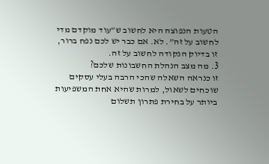הטעות הנפוצה היא לחשוב ש”עוד מוקדם מדי לחשוב על זה”. לא. אם כבר יש לכם נפח ברור, זו בדיוק הנקודה לחשוב על זה.
3. מה מצב הנהלת החשבונות שלכם?
זו כנראה השאלה שהכי הרבה בעלי עסקים שוכחים לשאול, למרות שהיא אחת המשפיעות ביותר על בחירת פתרון תשלום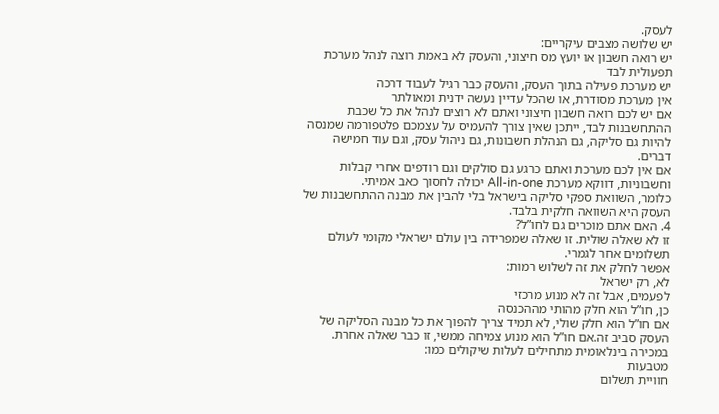לעסק.
יש שלושה מצבים עיקריים:
יש רואה חשבון או יועץ מס חיצוני, והעסק לא באמת רוצה לנהל מערכת תפעולית לבד
יש מערכת פעילה בתוך העסק, והעסק כבר רגיל לעבוד דרכה
אין מערכת מסודרת, או שהכל עדיין נעשה ידנית ומאולתר
אם יש לכם רואה חשבון חיצוני ואתם לא רוצים לנהל את כל שכבת ההתחשבנות לבד, ייתכן שאין צורך להעמיס על עצמכם פלטפורמה שמנסה להיות גם סליקה, גם הנהלת חשבונות, גם ניהול עסק, וגם עוד חמישה דברים.
אם אין לכם מערכת ואתם כרגע גם סולקים וגם רודפים אחרי קבלות וחשבוניות, דווקא מערכת All-in-one יכולה לחסוך כאב אמיתי.
כלומר, השוואת ספקי סליקה בישראל בלי להבין את מבנה ההתחשבנות של העסק היא השוואה חלקית בלבד.
4. האם אתם מוכרים גם לחו”ל?
זו לא שאלה שולית. זו שאלה שמפרידה בין עולם ישראלי מקומי לעולם תשלומים אחר לגמרי.
אפשר לחלק את זה לשלוש רמות:
לא, רק ישראל
לפעמים, אבל זה לא מנוע מרכזי
כן, חו”ל הוא חלק מהותי מההכנסה
אם חו”ל הוא חלק שולי, לא תמיד צריך להפוך את כל מבנה הסליקה של העסק סביב זה.אם חו”ל הוא מנוע צמיחה ממשי, זו כבר שאלה אחרת.
במכירה בינלאומית מתחילים לעלות שיקולים כמו:
מטבעות
חוויית תשלום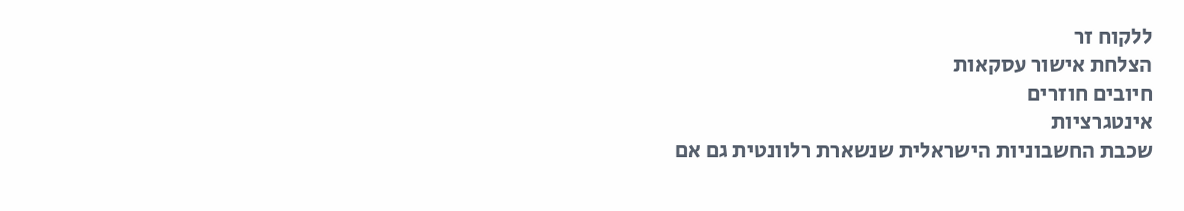ללקוח זר
הצלחת אישור עסקאות
חיובים חוזרים
אינטגרציות
שכבת החשבוניות הישראלית שנשארת רלוונטית גם אם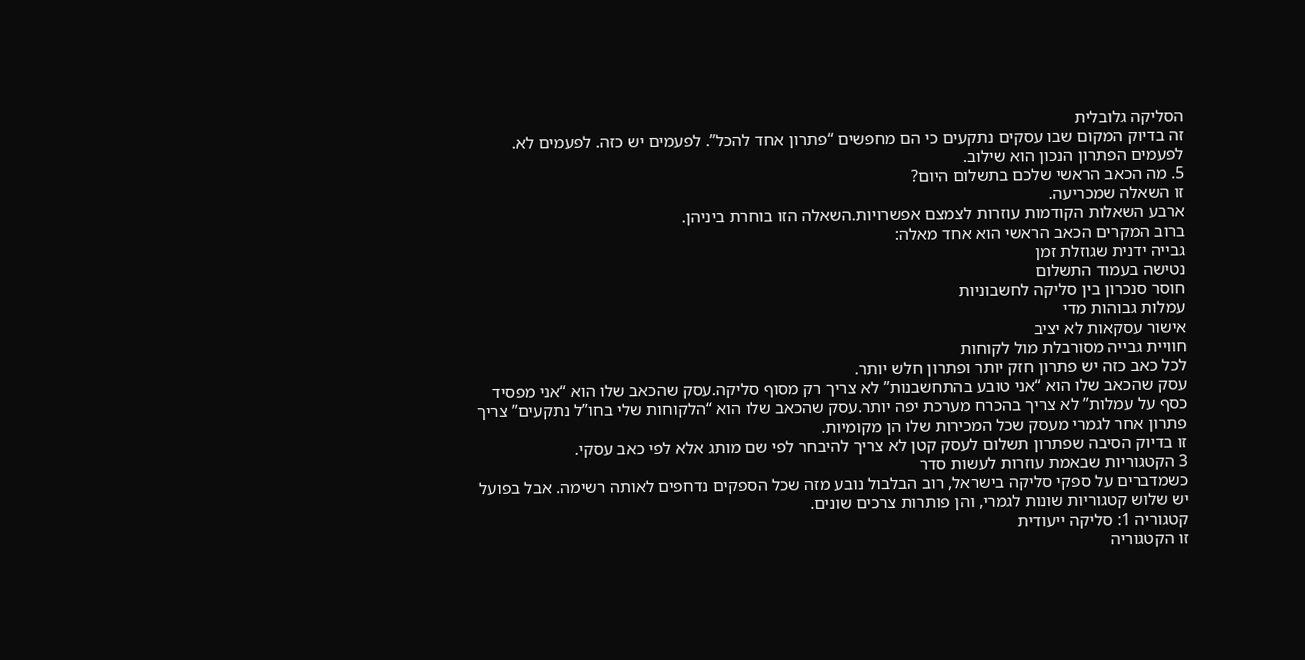הסליקה גלובלית
זה בדיוק המקום שבו עסקים נתקעים כי הם מחפשים “פתרון אחד להכל”. לפעמים יש כזה. לפעמים לא. לפעמים הפתרון הנכון הוא שילוב.
5. מה הכאב הראשי שלכם בתשלום היום?
זו השאלה שמכריעה.
ארבע השאלות הקודמות עוזרות לצמצם אפשרויות.השאלה הזו בוחרת ביניהן.
ברוב המקרים הכאב הראשי הוא אחד מאלה:
גבייה ידנית שגוזלת זמן
נטישה בעמוד התשלום
חוסר סנכרון בין סליקה לחשבוניות
עמלות גבוהות מדי
אישור עסקאות לא יציב
חוויית גבייה מסורבלת מול לקוחות
לכל כאב כזה יש פתרון חזק יותר ופתרון חלש יותר.
עסק שהכאב שלו הוא “אני טובע בהתחשבנות” לא צריך רק מסוף סליקה.עסק שהכאב שלו הוא “אני מפסיד כסף על עמלות” לא צריך בהכרח מערכת יפה יותר.עסק שהכאב שלו הוא “הלקוחות שלי בחו”ל נתקעים” צריך פתרון אחר לגמרי מעסק שכל המכירות שלו הן מקומיות.
זו בדיוק הסיבה שפתרון תשלום לעסק קטן לא צריך להיבחר לפי שם מותג אלא לפי כאב עסקי.
3 הקטגוריות שבאמת עוזרות לעשות סדר
כשמדברים על ספקי סליקה בישראל, רוב הבלבול נובע מזה שכל הספקים נדחפים לאותה רשימה. אבל בפועל יש שלוש קטגוריות שונות לגמרי, והן פותרות צרכים שונים.
קטגוריה 1: סליקה ייעודית
זו הקטגוריה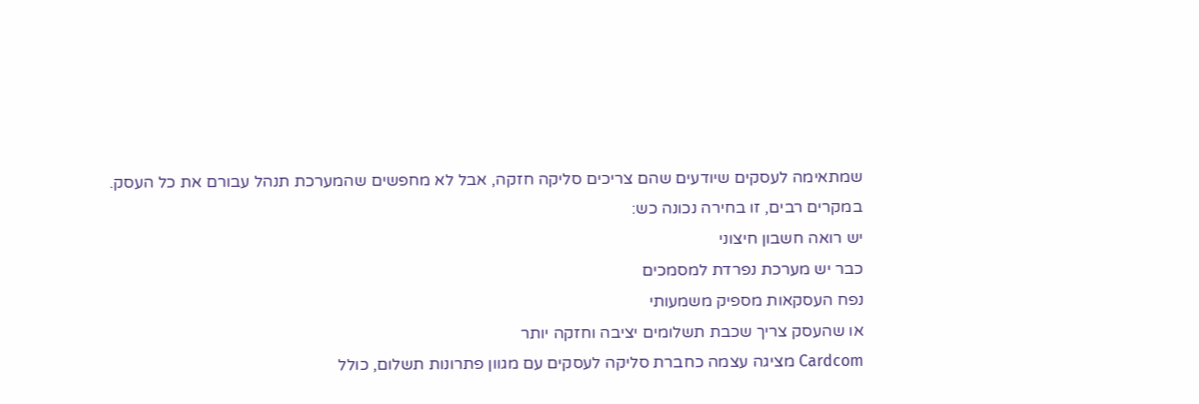שמתאימה לעסקים שיודעים שהם צריכים סליקה חזקה, אבל לא מחפשים שהמערכת תנהל עבורם את כל העסק.
במקרים רבים, זו בחירה נכונה כש:
יש רואה חשבון חיצוני
כבר יש מערכת נפרדת למסמכים
נפח העסקאות מספיק משמעותי
או שהעסק צריך שכבת תשלומים יציבה וחזקה יותר
Cardcom מציגה עצמה כחברת סליקה לעסקים עם מגוון פתרונות תשלום, כולל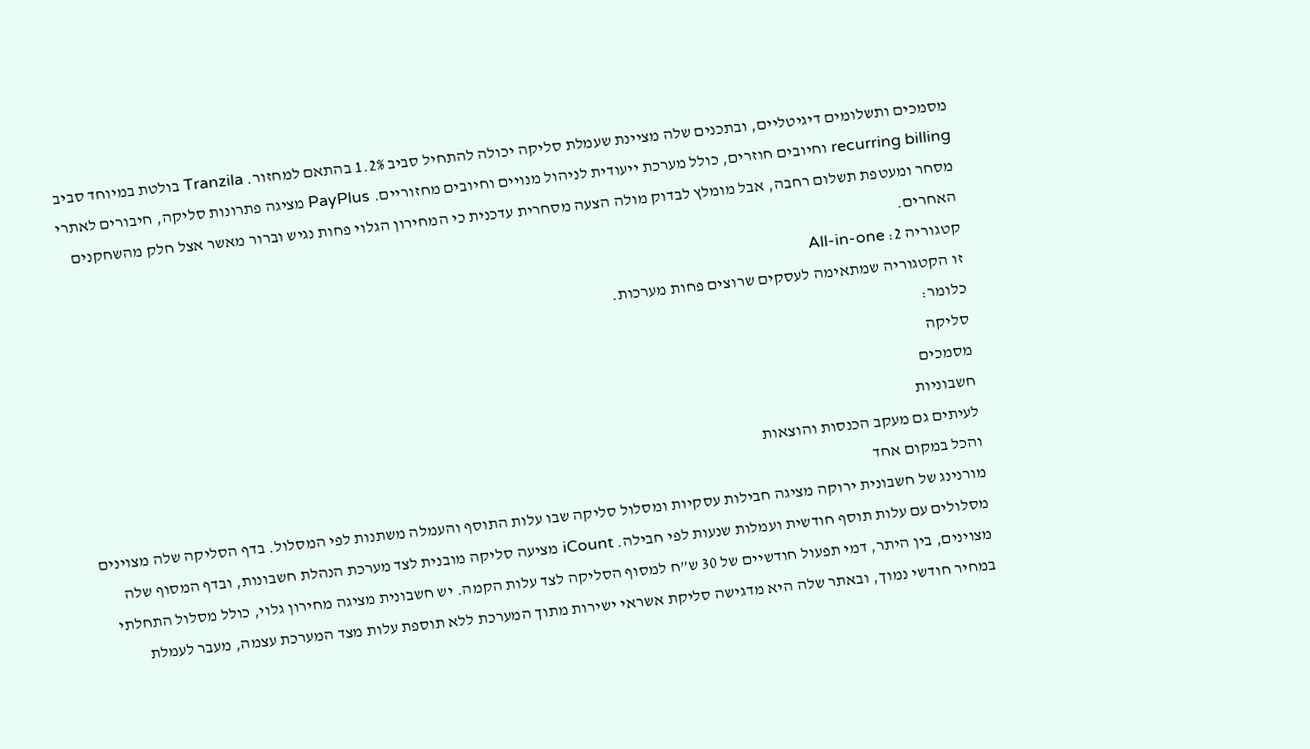מסמכים ותשלומים דיגיטליים, ובתכנים שלה מציינת שעמלת סליקה יכולה להתחיל סביב 1.2% בהתאם למחזור. Tranzila בולטת במיוחד סביב recurring billing וחיובים חוזרים, כולל מערכת ייעודית לניהול מנויים וחיובים מחזוריים. PayPlus מציגה פתרונות סליקה, חיבורים לאתרי מסחר ומעטפת תשלום רחבה, אבל מומלץ לבדוק מולה הצעה מסחרית עדכנית כי המחירון הגלוי פחות נגיש וברור מאשר אצל חלק מהשחקנים האחרים.
קטגוריה 2: All-in-one
זו הקטגוריה שמתאימה לעסקים שרוצים פחות מערכות.
כלומר:
סליקה
מסמכים
חשבוניות
לעיתים גם מעקב הכנסות והוצאות
והכל במקום אחד
מורנינג של חשבונית ירוקה מציגה חבילות עסקיות ומסלול סליקה שבו עלות התוסף והעמלה משתנות לפי המסלול. בדף הסליקה שלה מצוינים מסלולים עם עלות תוסף חודשית ועמלות שנעות לפי חבילה. iCount מציעה סליקה מובנית לצד מערכת הנהלת חשבונות, ובדף המסוף שלה מצוינים, בין היתר, דמי תפעול חודשיים של 30 ש”ח למסוף הסליקה לצד עלות הקמה. יש חשבונית מציגה מחירון גלוי, כולל מסלול התחלתי במחיר חודשי נמוך, ובאתר שלה היא מדגישה סליקת אשראי ישירות מתוך המערכת ללא תוספת עלות מצד המערכת עצמה, מעבר לעמלת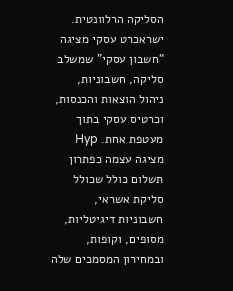הסליקה הרלוונטית. ישראכרט עסקי מציגה “חשבון עסקי” שמשלב סליקה, חשבוניות, ניהול הוצאות והכנסות, וכרטיס עסקי בתוך מעטפת אחת. Hyp מציגה עצמה כפתרון תשלום כולל שכולל סליקת אשראי, חשבוניות דיגיטליות, מסופים, וקופות, ובמחירון המסמכים שלה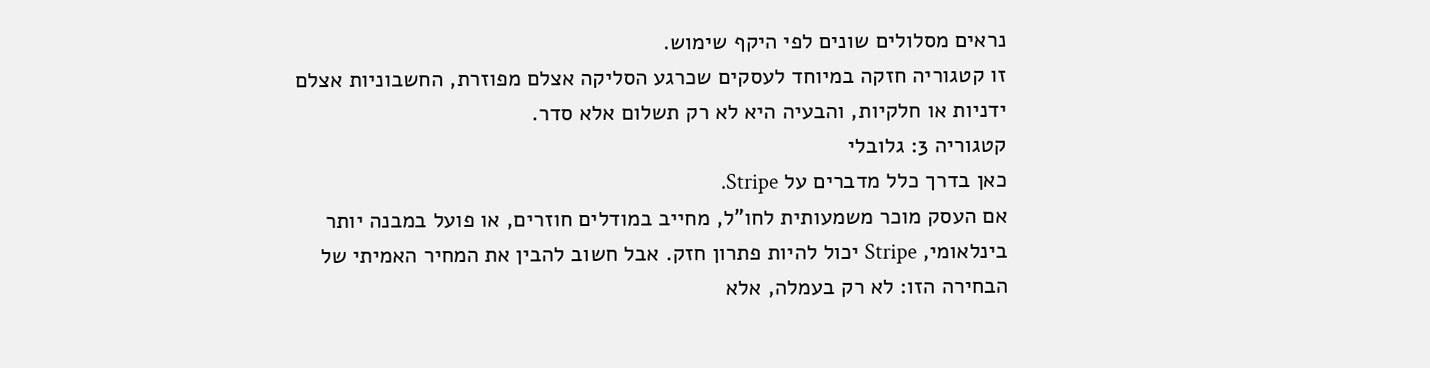נראים מסלולים שונים לפי היקף שימוש.
זו קטגוריה חזקה במיוחד לעסקים שכרגע הסליקה אצלם מפוזרת, החשבוניות אצלם ידניות או חלקיות, והבעיה היא לא רק תשלום אלא סדר.
קטגוריה 3: גלובלי
כאן בדרך כלל מדברים על Stripe.
אם העסק מוכר משמעותית לחו”ל, מחייב במודלים חוזרים, או פועל במבנה יותר בינלאומי, Stripe יכול להיות פתרון חזק. אבל חשוב להבין את המחיר האמיתי של הבחירה הזו: לא רק בעמלה, אלא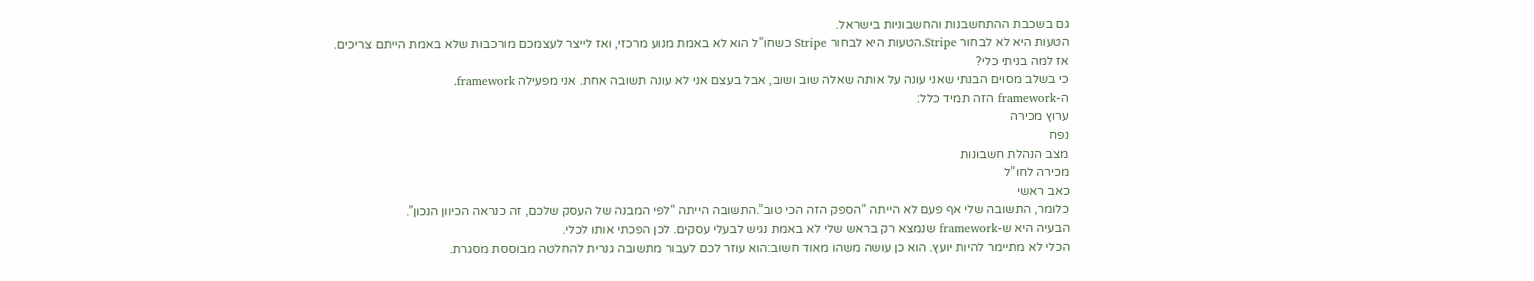גם בשכבת ההתחשבנות והחשבוניות בישראל.
הטעות היא לא לבחור Stripe.הטעות היא לבחור Stripe כשחו”ל הוא לא באמת מנוע מרכזי, ואז לייצר לעצמכם מורכבות שלא באמת הייתם צריכים.
אז למה בניתי כלי?
כי בשלב מסוים הבנתי שאני עונה על אותה שאלה שוב ושוב, אבל בעצם אני לא עונה תשובה אחת. אני מפעילה framework.
ה-framework הזה תמיד כלל:
ערוץ מכירה
נפח
מצב הנהלת חשבונות
מכירה לחו”ל
כאב ראשי
כלומר, התשובה שלי אף פעם לא הייתה “הספק הזה הכי טוב”.התשובה הייתה “לפי המבנה של העסק שלכם, זה כנראה הכיוון הנכון”.
הבעיה היא ש-framework שנמצא רק בראש שלי לא באמת נגיש לבעלי עסקים. לכן הפכתי אותו לכלי.
הכלי לא מתיימר להיות יועץ. הוא כן עושה משהו מאוד חשוב:הוא עוזר לכם לעבור מתשובה גנרית להחלטה מבוססת מסגרת.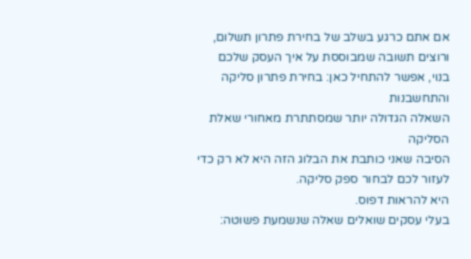אם אתם כרגע בשלב של בחירת פתרון תשלום, ורוצים תשובה שמבוססת על איך העסק שלכם בנוי, אפשר להתחיל כאן: בחירת פתרון סליקה והתחשבנות
השאלה הגדולה יותר שמסתתרת מאחורי שאלת הסליקה
הסיבה שאני כותבת את הבלוג הזה היא לא רק כדי לעזור לכם לבחור ספק סליקה.
היא להראות דפוס.
בעלי עסקים שואלים שאלה שנשמעת פשוטה: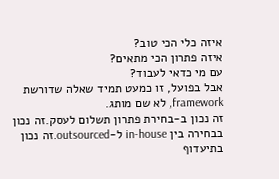איזה כלי הכי טוב?
איזה פתרון הכי מתאים?
עם מי כדאי לעבוד?
אבל בפועל, זו כמעט תמיד שאלה שדורשת framework, לא שם מותג.
זה נכון ב-בחירת פתרון תשלום לעסק.זה נכון בבחירה בין in-house ל-outsourced.זה נכון בתיעדוף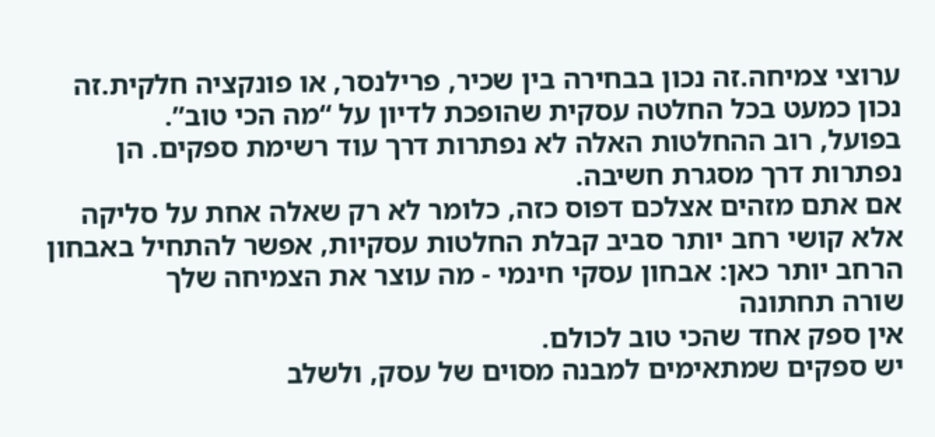ערוצי צמיחה.זה נכון בבחירה בין שכיר, פרילנסר, או פונקציה חלקית.זה נכון כמעט בכל החלטה עסקית שהופכת לדיון על “מה הכי טוב”.
בפועל, רוב ההחלטות האלה לא נפתרות דרך עוד רשימת ספקים. הן נפתרות דרך מסגרת חשיבה.
אם אתם מזהים אצלכם דפוס כזה, כלומר לא רק שאלה אחת על סליקה אלא קושי רחב יותר סביב קבלת החלטות עסקיות, אפשר להתחיל באבחון הרחב יותר כאן: אבחון עסקי חינמי - מה עוצר את הצמיחה שלך
שורה תחתונה
אין ספק אחד שהכי טוב לכולם.
יש ספקים שמתאימים למבנה מסוים של עסק, ולשלב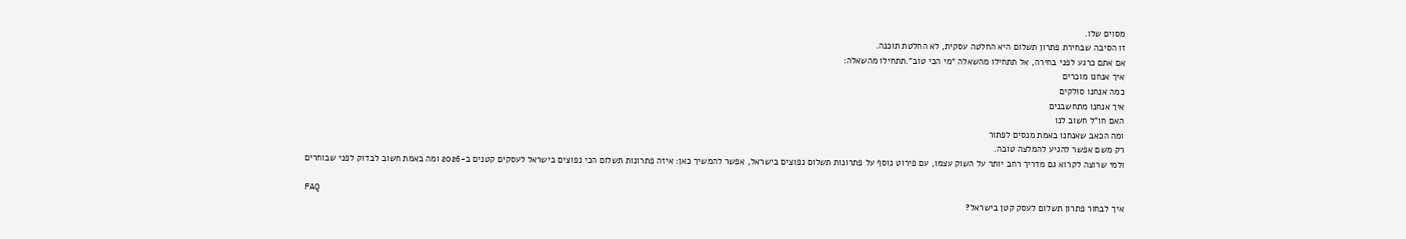מסוים שלו.
זו הסיבה שבחירת פתרון תשלום היא החלטה עסקית, לא החלטת תוכנה.
אם אתם כרגע לפני בחירה, אל תתחילו מהשאלה “מי הכי טוב”.תתחילו מהשאלה:
איך אנחנו מוכרים
כמה אנחנו סולקים
איך אנחנו מתחשבנים
האם חו”ל חשוב לנו
ומה הכאב שאנחנו באמת מנסים לפתור
רק משם אפשר להגיע להמלצה טובה.
ולמי שרוצה לקרוא גם מדריך רחב יותר על השוק עצמו, עם פירוט נוסף על פתרונות תשלום נפוצים בישראל, אפשר להמשיך כאן: איזה פתרונות תשלום הכי נפוצים בישראל לעסקים קטנים ב-2026 ומה באמת חשוב לבדוק לפני שבוחרים

FAQ
איך לבחור פתרון תשלום לעסק קטן בישראל?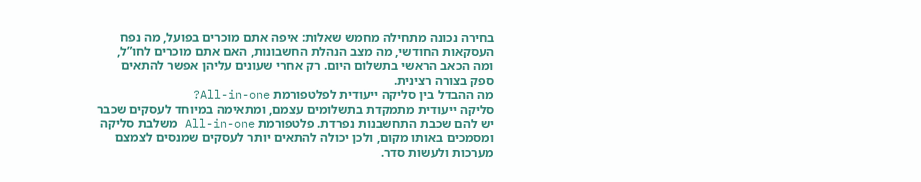בחירה נכונה מתחילה מחמש שאלות: איפה אתם מוכרים בפועל, מה נפח העסקאות החודשי, מה מצב הנהלת החשבונות, האם אתם מוכרים לחו”ל, ומה הכאב הראשי בתשלום היום. רק אחרי שעונים עליהן אפשר להתאים ספק בצורה רצינית.
מה ההבדל בין סליקה ייעודית לפלטפורמת All-in-one?
סליקה ייעודית מתמקדת בתשלומים עצמם, ומתאימה במיוחד לעסקים שכבר יש להם שכבת התחשבנות נפרדת. פלטפורמת All-in-one משלבת סליקה ומסמכים באותו מקום, ולכן יכולה להתאים יותר לעסקים שמנסים לצמצם מערכות ולעשות סדר.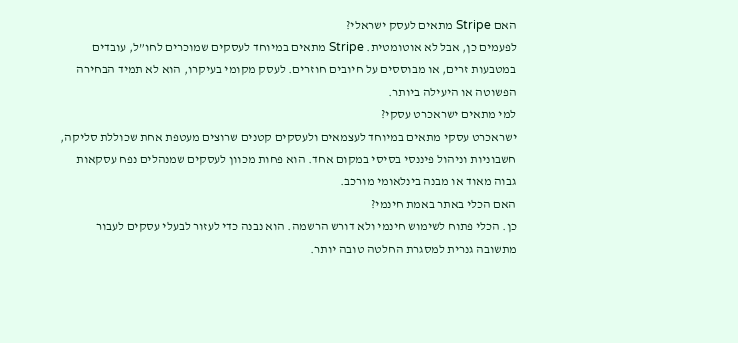האם Stripe מתאים לעסק ישראלי?
לפעמים כן, אבל לא אוטומטית. Stripe מתאים במיוחד לעסקים שמוכרים לחו”ל, עובדים במטבעות זרים, או מבוססים על חיובים חוזרים. לעסק מקומי בעיקרו, הוא לא תמיד הבחירה הפשוטה או היעילה ביותר.
למי מתאים ישראכרט עסקי?
ישראכרט עסקי מתאים במיוחד לעצמאים ולעסקים קטנים שרוצים מעטפת אחת שכוללת סליקה, חשבוניות וניהול פיננסי בסיסי במקום אחד. הוא פחות מכוון לעסקים שמנהלים נפח עסקאות גבוה מאוד או מבנה בינלאומי מורכב.
האם הכלי באתר באמת חינמי?
כן. הכלי פתוח לשימוש חינמי ולא דורש הרשמה. הוא נבנה כדי לעזור לבעלי עסקים לעבור מתשובה גנרית למסגרת החלטה טובה יותר.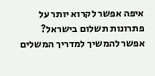איפה אפשר לקרוא יותר על פתרונות תשלום בישראל?
אפשר להמשיך למדריך המשלים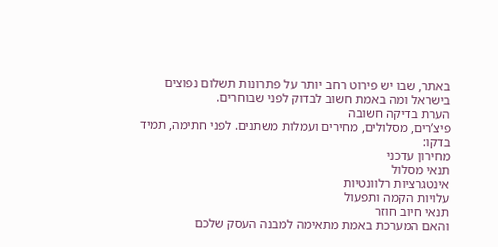באתר, שבו יש פירוט רחב יותר על פתרונות תשלום נפוצים בישראל ומה באמת חשוב לבדוק לפני שבוחרים.
הערת בדיקה חשובה
פיצ’רים, מסלולים, מחירים ועמלות משתנים. לפני חתימה, תמיד בדקו:
מחירון עדכני
תנאי מסלול
אינטגרציות רלוונטיות
עלויות הקמה ותפעול
תנאי חיוב חוזר
והאם המערכת באמת מתאימה למבנה העסק שלכם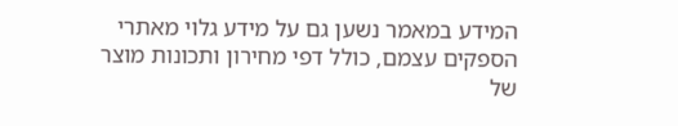המידע במאמר נשען גם על מידע גלוי מאתרי הספקים עצמם, כולל דפי מחירון ותכונות מוצר של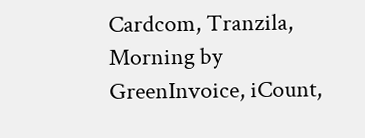Cardcom, Tranzila, Morning by GreenInvoice, iCount,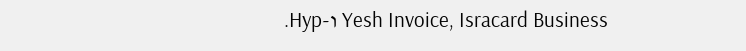Yesh Invoice, Isracard Business ו-Hyp.